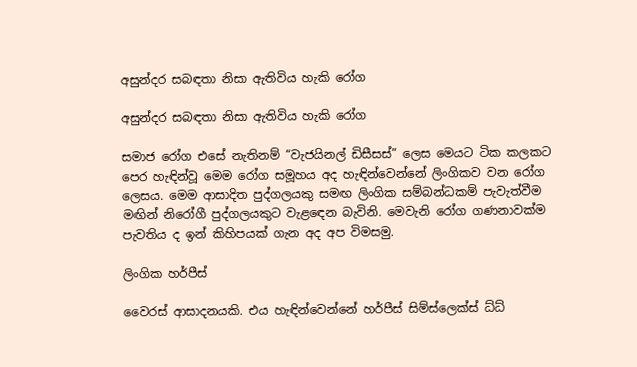අසුන්දර සබඳතා නිසා ඇතිවිය හැකි රෝග

අසුන්දර සබඳතා නිසා ඇතිවිය හැකි රෝග

සමාජ රෝග එසේ නැතිනම් “වැජයිනල් ඩිසීසස්” ලෙස මෙයට ටික කලකට පෙර හැඳින්වූ මෙම රෝග සමූහය අද හැඳින්වෙන්නේ ලිංගිකව වන රෝග ලෙසය. මෙම ආසාදිත පුද්ගලයකු සමඟ ලිංගික සම්බන්ධකම් පැවැත්වීම මඟින් නිරෝගී පුද්ගලයකුට වැළඳෙන බැවිනි. මෙවැනි රෝග ගණනාවක්ම පැවතිය ද ඉන් කිහිපයක් ගැන අද අප විමසමු.

ලිංගික හර්පීස්

වෛරස් ආසාදනයකි. එය හැඳින්වෙන්නේ හර්පීස් සිම්ස්ලෙක්ස් ධ්ධ්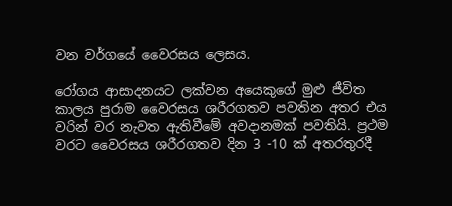වන වර්ගයේ වෛරසය ලෙසය.

රෝගය ආසාදනයට ලක්වන අයෙකුගේ මුළු ජීවිත කාලය පුරාම වෛරසය ශරීරගතව පවතින අතර එය වරින් වර නැවත ඇතිවීමේ අවදානමක් පවතියි. ප්‍රථම වරට වෛරසය ශරීරගතව දින 3 -10 ක් අතරතුරදී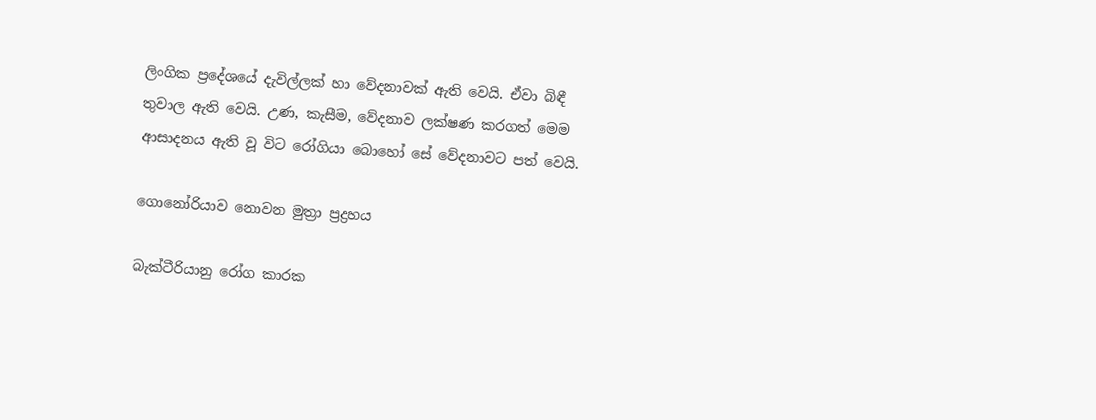ලිංගික ප්‍රදේශයේ දැවිල්ලක් හා වේදනාවක් ඇති වෙයි. ඒවා බිඳී තුවාල ඇති වෙයි. උණ, කැසීම, වේදනාව ලක්ෂණ කරගත් මෙම ආසාදනය ඇති වූ විට රෝගියා බොහෝ සේ වේදනාවට පත් වෙයි.

ගොනෝරියාව නොවන මුත්‍රා ප්‍රද්‍රහය

බැක්ටීරියානු රෝග කාරක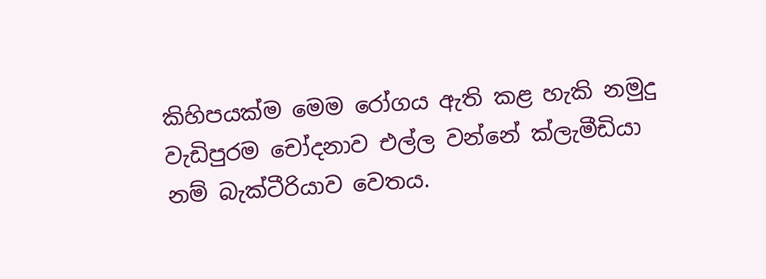කිහිපයක්ම මෙම රෝගය ඇති කළ හැකි නමුදු වැඩිපුරම චෝදනාව එල්ල වන්නේ ක්ලැමීඩියා නම් බැක්ටීරියාව වෙතය.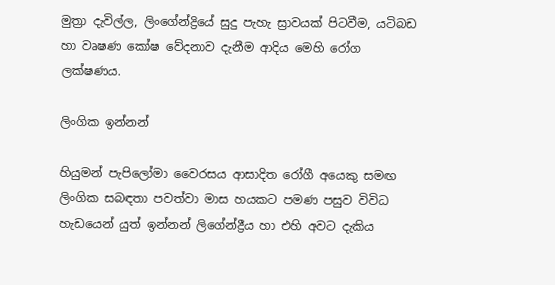මුත්‍රා දැවිල්ල, ලිංගේන්ද්‍රියේ සුදු පැහැ ස්‍රාවයක් පිටවීම, යටිබඩ හා වෘෂණ කෝෂ වේදනාව දැනීම ආදිය මෙහි රෝග ලක්ෂණය.

ලිංගික ඉන්නන්

හියුමන් පැපිලෝමා වෛරසය ආසාදිත රෝගී අයෙකු සමඟ ලිංගික සබඳතා පවත්වා මාස හයකට පමණ පසුව විවිධ හැඩයෙන් යුත් ඉන්නන් ලිගේන්ද්‍රීය හා එහි අවට දැකිය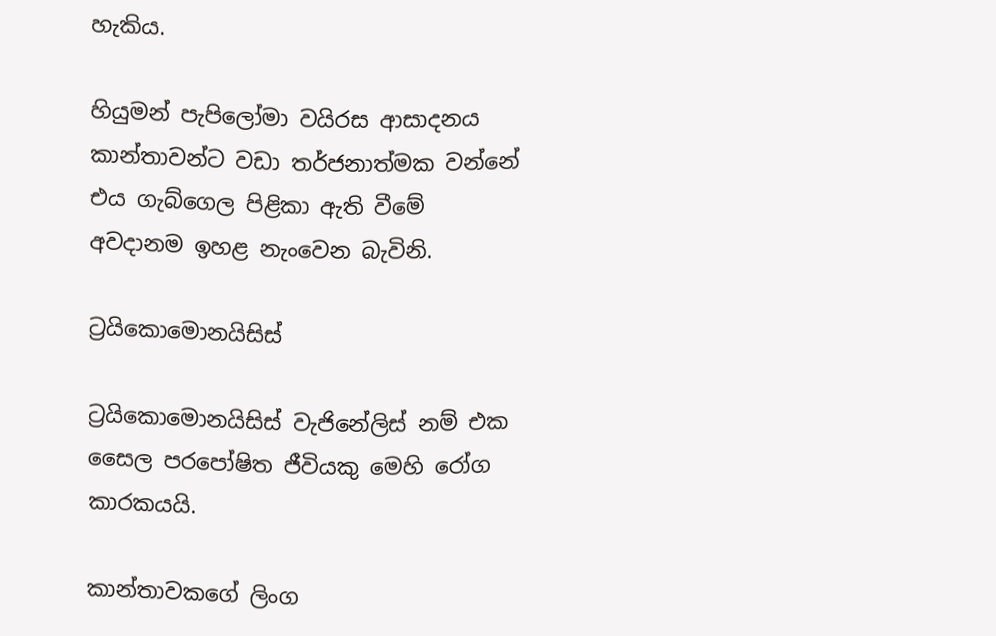හැකිය.

හියුමන් පැපිලෝමා වයිරස ආසාදනය කාන්තාවන්ට වඩා තර්ජනාත්මක වන්නේ එය ගැබ්ගෙල පිළිකා ඇති වීමේ අවදානම ඉහළ නැංවෙන බැවිනි.

ට්‍රයිකොමොනයිසිස්

ට්‍රයිකොමොනයිසිස් වැජිනේලිස් නම් එක සෛල පරපෝෂිත ජීවියකු මෙහි රෝග කාරකයයි.

කාන්තාවකගේ ලිංග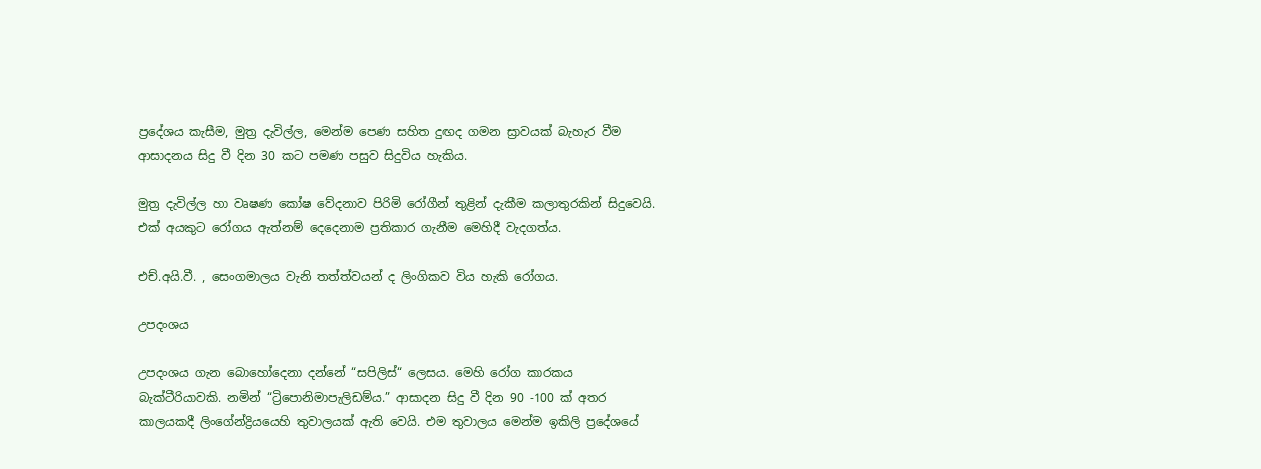ප්‍රදේශය කැසීම, මුත්‍ර දැවිල්ල, මෙන්ම පෙණ සහිත දුඟද ගමන ස්‍රාවයක් බැහැර වීම ආසාදනය සිදු වී දින 30 කට පමණ පසුව සිදුවිය හැකිය.

මුත්‍ර දැවිල්ල හා වෘෂණ කෝෂ වේදනාව පිරිමි රෝගීන් තුළින් දැකීම කලාතුරකින් සිදුවෙයි. එක් අයකුට රෝගය ඇත්නම් දෙදෙනාම ප්‍රතිකාර ගැනීම මෙහිදී වැදගත්ය.

එච්.අයි.වී. , සෙංගමාලය වැනි තත්ත්වයන් ද ලිංගිකව විය හැකි රෝගය.

උපදංශය

උපදංශය ගැන බොහෝදෙනා දන්නේ “සපිලිස්“ ලෙසය. මෙහි රෝග කාරකය බැක්ටීරියාවකි. නමින් “ට්‍රිපොනිමාපැලිඩම්ය.” ආසාදන සිදු වී දින 90 -100 ක් අතර කාලයකදී ලිංගේන්ද්‍රියයෙහි තුවාලයක් ඇති වෙයි. එම තුවාලය මෙන්ම ඉකිලි ප්‍රදේශයේ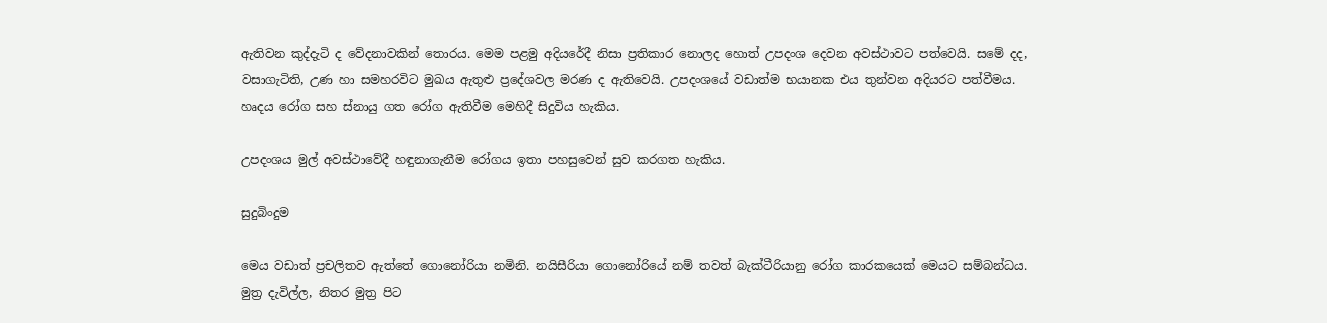ඇතිවන කුද්දැටි ද වේදනාවකින් තොරය. මෙම පළමු අදියරේදී නිසා ප්‍රතිකාර නොලද හොත් උපදංශ දෙවන අවස්ථාවට පත්වෙයි. සමේ දද, වසාගැටිති, උණ හා සමහරවිට මුඛය ඇතුළු ප්‍රදේශවල මරණ ද ඇතිවෙයි. උපදංශයේ වඩාත්ම භයානක එය තුන්වන අදියරට පත්වීමය. හෘදය රෝග සහ ස්නායු ගත රෝග ඇතිවීම මෙහිදී සිදුවිය හැකිය.

උපදංශය මුල් අවස්ථාවේදී හඳුනාගැනීම රෝගය ඉතා පහසුවෙන් සුව කරගත හැකිය.

සුදුබිංදුම

මෙය වඩාත් ප්‍රචලිතව ඇත්තේ ගොනෝරියා නමිනි. නයිසීරියා ගොනෝරියේ නම් තවත් බැක්ටීරියානු රෝග කාරකයෙක් මෙයට සම්බන්ධය. මුත්‍ර දැවිල්ල, නිතර මුත්‍ර පිට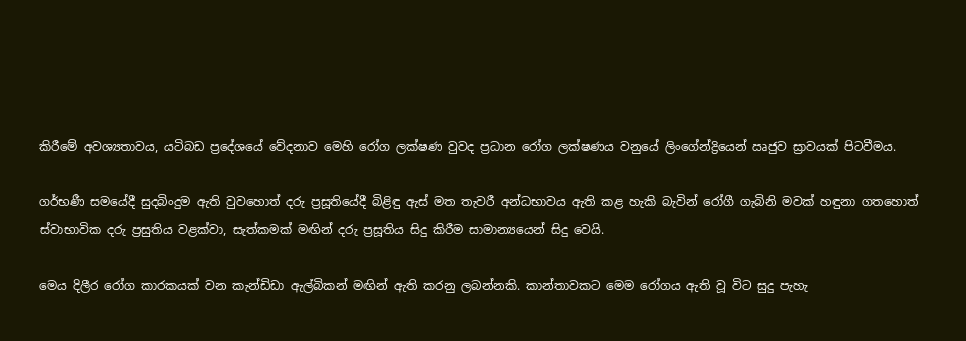කිරීමේ අවශ්‍යතාවය, යටිබඩ ප්‍රදේශයේ වේදනාව මෙහි රෝග ලක්ෂණ වුවද ප්‍රධාන රෝග ලක්ෂණය වනුයේ ලිංගේන්ද්‍රියෙන් ඍජුව ස්‍රාවයක් පිටවීමය.

ගර්භණී සමයේදී සුදබිංදුම ඇති වුවහොත් දරු ප්‍රසූතියේදී බිළිඳු ඇස් මත තැවරී අන්ධභාවය ඇති කළ හැකි බැවින් රෝගී ගැබිනි මවක් හඳුනා ගතහොත් ස්වාභාවික දරු ප්‍රසුතිය වළක්වා, සැත්කමක් මඟින් දරු ප්‍රසූතිය සිදු කිරීම සාමාන්‍යයෙන් සිදු වෙයි.

මෙය දිලීර රෝග කාරකයක් වන කැන්ඩිඩා ඇල්බිකන් මඟින් ඇති කරනු ලබන්නකි. කාන්තාවකට මෙම රෝගය ඇති වූ විට සුදු පැහැ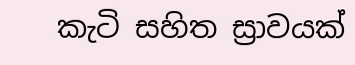කැටි සහිත ස්‍රාවයක්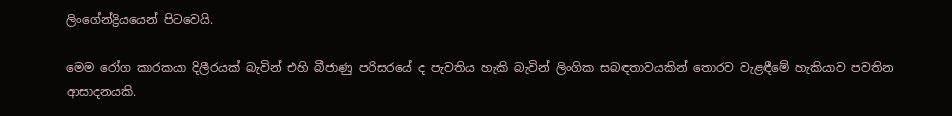ලිංගේන්ද්‍රියයෙන් පිටවෙයි.

මෙම රෝග කාරකයා දිලීරයක් බැවින් එහි බීජාණු පරිසරයේ ද පැවතිය හැකි බැවින් ලිංගික සබඳතාවයකින් තොරව වැළඳීමේ හැකියාව පවතින ආසාදනයකි.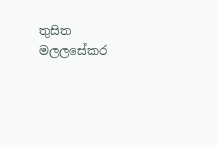තුසිත මලලසේකර